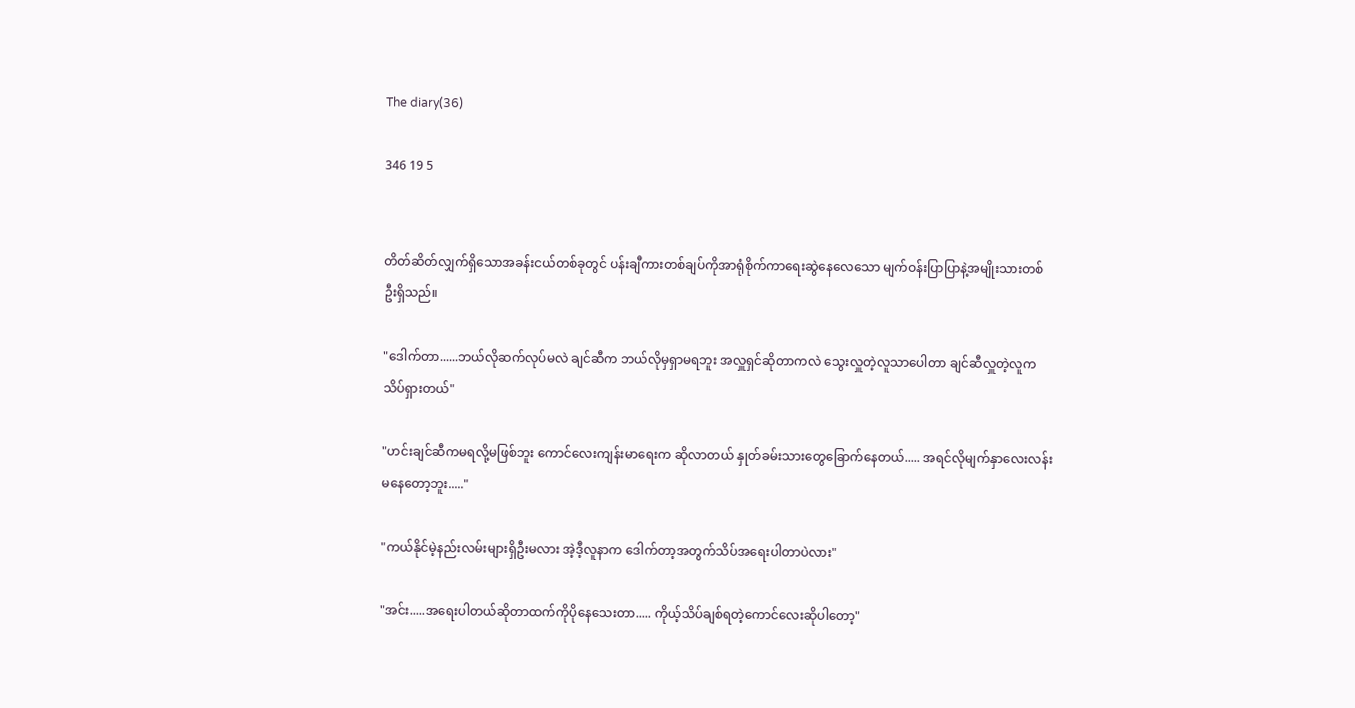The diary(36)

346 19 5


တိတ်ဆိတ်လျှက်ရှိသောအခန်းငယ်တစ်ခုတွင် ပန်းချီကားတစ်ချပ်ကိုအာရုံစိုက်ကာရေးဆွဲနေလေသော မျက်ဝန်းပြာပြာနဲ့အမျိုးသားတစ်ဦးရှိသည်။

"ဒေါက်တာ......ဘယ်လိုဆက်လုပ်မလဲ ချင်ဆီက ဘယ်လိုမှရှာမရဘူး အလှူရှင်ဆိုတာကလဲ သွေးလှူတဲ့လူသာပေါတာ ချင်ဆီလှူတဲ့လူကသိပ်ရှားတယ်"

"ဟင်းချင်ဆီကမရလို့မဖြစ်ဘူး ကောင်လေးကျန်းမာရေးက ဆိုလာတယ် နှုတ်ခမ်းသားတွေခြောက်နေတယ်..... အရင်လိုမျက်နှာလေးလန်းမနေတော့ဘူး....."

"ကယ်နိုင်မဲ့နည်းလမ်းများရှိဦးမလား အဲ့ဒီ့လူနာက ဒေါက်တာ့အတွက်သိပ်အရေးပါတာပဲလား"

"အင်း.....အရေးပါတယ်ဆိုတာထက်ကိုပိုနေသေးတာ..... ကိုယ့်သိပ်ချစ်ရတဲ့ကောင်လေးဆိုပါတော့"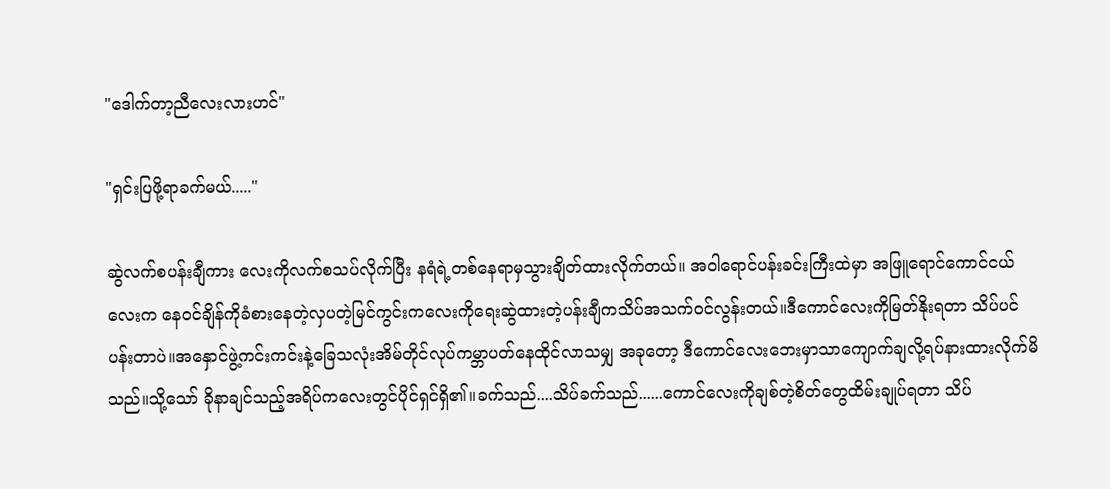"ဒေါက်တာ့ညီလေးလားဟင်"

"ရှင်းပြဖို့ရာခက်မယ်....."

ဆွဲလက်စပန်းချီကား လေးကိုလက်စသပ်လိုက်ပြီး နရံရဲ့တစ်နေရာမှသွားချိတ်ထားလိုက်တယ်။ အဝါရောင်ပန်းခင်းကြီးထဲမှာ အဖြူရောင်ကောင်ငယ်လေးက နေဝင်ချိန်ကိုခံစားနေတဲ့လှပတဲ့မြင်ကွင်းကလေးကိုရေးဆွဲထားတဲ့ပန်းချီကသိပ်အသက်ဝင်လွန်းတယ်။ဒီကောင်လေးကိုမြတ်နိုးရတာ သိပ်ပင်ပန်းတာပဲ။အနှောင်ဖွဲ့ကင်းကင်းနဲ့ခြေသလုံးအိမ်တိုင်လုပ်ကမ္ဘာပတ်နေထိုင်လာသမျှ အခုတော့ ဒီကောင်လေးဘေးမှာသာကျောက်ချလို့ရပ်နားထားလိုက်မိသည်။သို့သော် ခိုနာချင်သည့်အရိပ်ကလေးတွင်ပိုင်ရှင်ရှိ၏။ခက်သည်....သိပ်ခက်သည်......ကောင်လေးကိုချစ်တဲ့စိတ်တွေထိမ်းချုပ်ရတာ သိပ်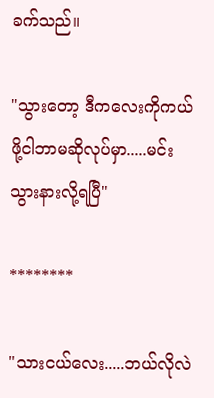ခက်သည်။

"သွားတော့ ဒီကလေးကိုကယ်ဖို့ငါဘာမဆိုလုပ်မှာ.....မင်းသွားနားလို့ရပြီ"

********

"သားငယ်လေး.....ဘယ်လိုလဲ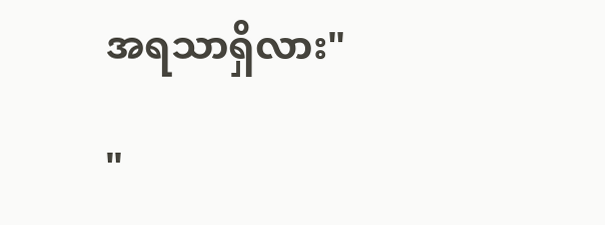အရသာရှိလား"

"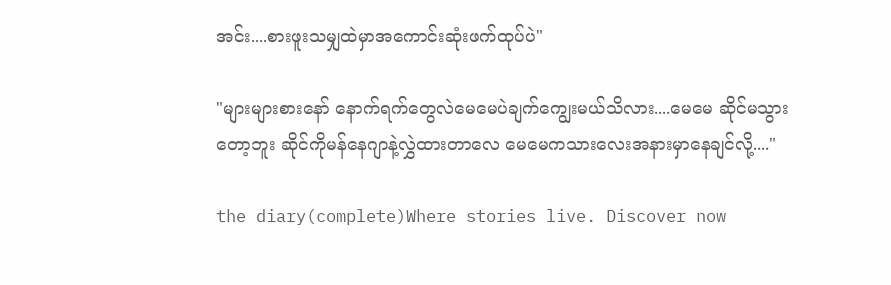အင်း....စားဖူးသမျှထဲမှာအကောင်းဆုံးဖက်ထုပ်ပဲ"

"များများစားနော် နောက်ရက်တွေလဲမေမေပဲချက်ကျွေးမယ်သိလား....မေမေ ဆိုင်မသွားတော့ဘူး ဆိုင်ကိုမန်နေဂျာနဲ့လွှဲထားတာလေ မေမေကသားလေးအနားမှာနေချင်လို့...."

the diary(complete)Where stories live. Discover now